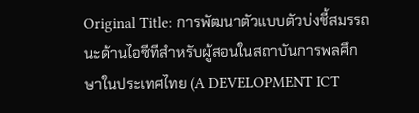Original Title: การพัฒนาตัวแบบตัวบ่งชี้สมรรถนะด้านไอซีทีสำหรับผู้สอนในสถาบันการพลศึกษาในประเทศไทย (A DEVELOPMENT ICT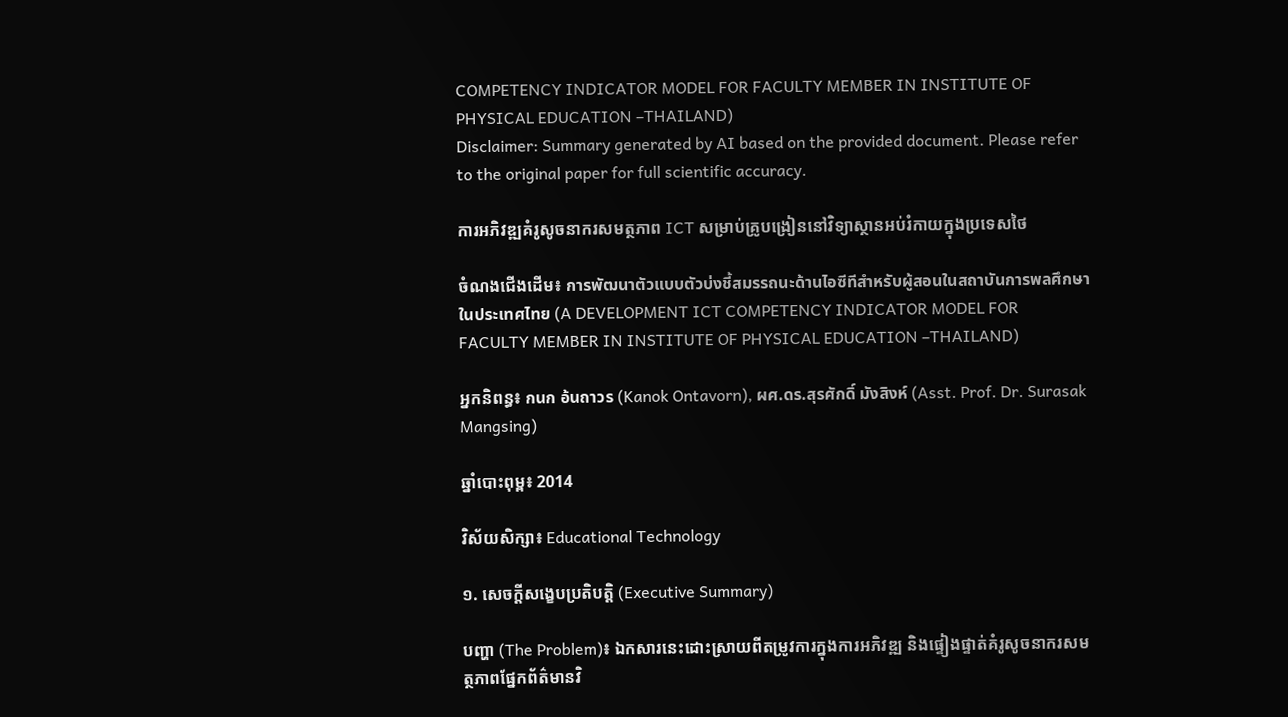COMPETENCY INDICATOR MODEL FOR FACULTY MEMBER IN INSTITUTE OF PHYSICAL EDUCATION –THAILAND)
Disclaimer: Summary generated by AI based on the provided document. Please refer to the original paper for full scientific accuracy.

ការអភិវឌ្ឍគំរូសូចនាករសមត្ថភាព ICT សម្រាប់គ្រូបង្រៀននៅវិទ្យាស្ថានអប់រំកាយក្នុងប្រទេសថៃ

ចំណងជើងដើម៖ การพัฒนาตัวแบบตัวบ่งชี้สมรรถนะด้านไอซีทีสำหรับผู้สอนในสถาบันการพลศึกษาในประเทศไทย (A DEVELOPMENT ICT COMPETENCY INDICATOR MODEL FOR FACULTY MEMBER IN INSTITUTE OF PHYSICAL EDUCATION –THAILAND)

អ្នកនិពន្ធ៖ กนก อ้นถาวร (Kanok Ontavorn), ผศ.ดร.สุรศักดิ์ มังสิงห์ (Asst. Prof. Dr. Surasak Mangsing)

ឆ្នាំបោះពុម្ព៖ 2014

វិស័យសិក្សា៖ Educational Technology

១. សេចក្តីសង្ខេបប្រតិបត្តិ (Executive Summary)

បញ្ហា (The Problem)៖ ឯកសារនេះដោះស្រាយពីតម្រូវការក្នុងការអភិវឌ្ឍ និងផ្ទៀងផ្ទាត់គំរូសូចនាករសមត្ថភាពផ្នែកព័ត៌មានវិ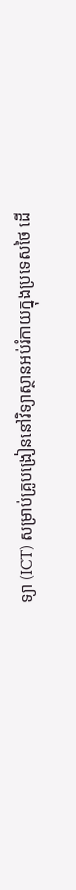ទ្យា (ICT) សម្រាប់គ្រូបង្រៀននៅវិទ្យាស្ថានអប់រំកាយក្នុងប្រទេសថៃ ដើ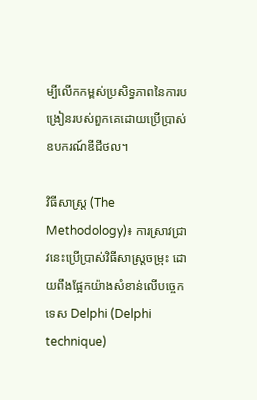ម្បីលើកកម្ពស់ប្រសិទ្ធភាពនៃការបង្រៀនរបស់ពួកគេដោយប្រើប្រាស់ឧបករណ៍ឌីជីថល។

វិធីសាស្ត្រ (The Methodology)៖ ការស្រាវជ្រាវនេះប្រើប្រាស់វិធីសាស្ត្រចម្រុះ ដោយពឹងផ្អែកយ៉ាងសំខាន់លើបច្ចេកទេស Delphi (Delphi technique)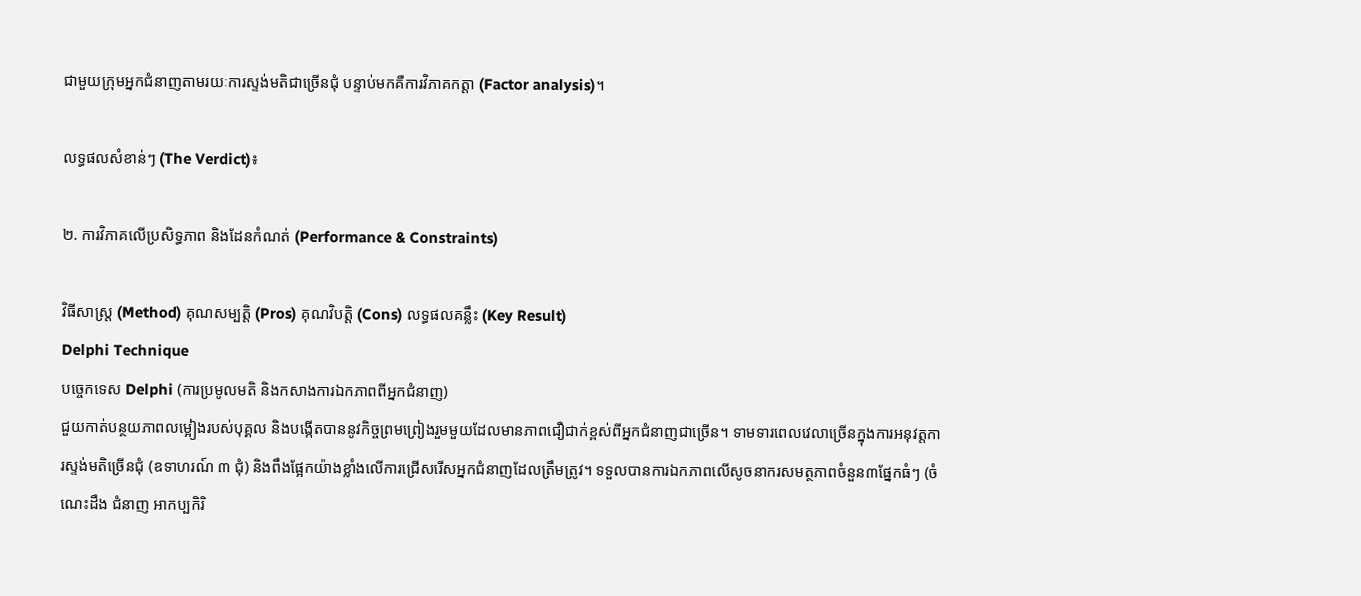ជាមួយក្រុមអ្នកជំនាញតាមរយៈការស្ទង់មតិជាច្រើនជុំ បន្ទាប់មកគឺការវិភាគកត្តា (Factor analysis)។

លទ្ធផលសំខាន់ៗ (The Verdict)៖

២. ការវិភាគលើប្រសិទ្ធភាព និងដែនកំណត់ (Performance & Constraints)

វិធីសាស្ត្រ (Method) គុណសម្បត្តិ (Pros) គុណវិបត្តិ (Cons) លទ្ធផលគន្លឹះ (Key Result)
Delphi Technique
បច្ចេកទេស Delphi (ការប្រមូលមតិ និងកសាងការឯកភាពពីអ្នកជំនាញ)
ជួយកាត់បន្ថយភាពលម្អៀងរបស់បុគ្គល និងបង្កើតបាននូវកិច្ចព្រមព្រៀងរួមមួយដែលមានភាពជឿជាក់ខ្ពស់ពីអ្នកជំនាញជាច្រើន។ ទាមទារពេលវេលាច្រើនក្នុងការអនុវត្តការស្ទង់មតិច្រើនជុំ (ឧទាហរណ៍ ៣ ជុំ) និងពឹងផ្អែកយ៉ាងខ្លាំងលើការជ្រើសរើសអ្នកជំនាញដែលត្រឹមត្រូវ។ ទទួលបានការឯកភាពលើសូចនាករសមត្ថភាពចំនួន៣ផ្នែកធំៗ (ចំណេះដឹង ជំនាញ អាកប្បកិរិ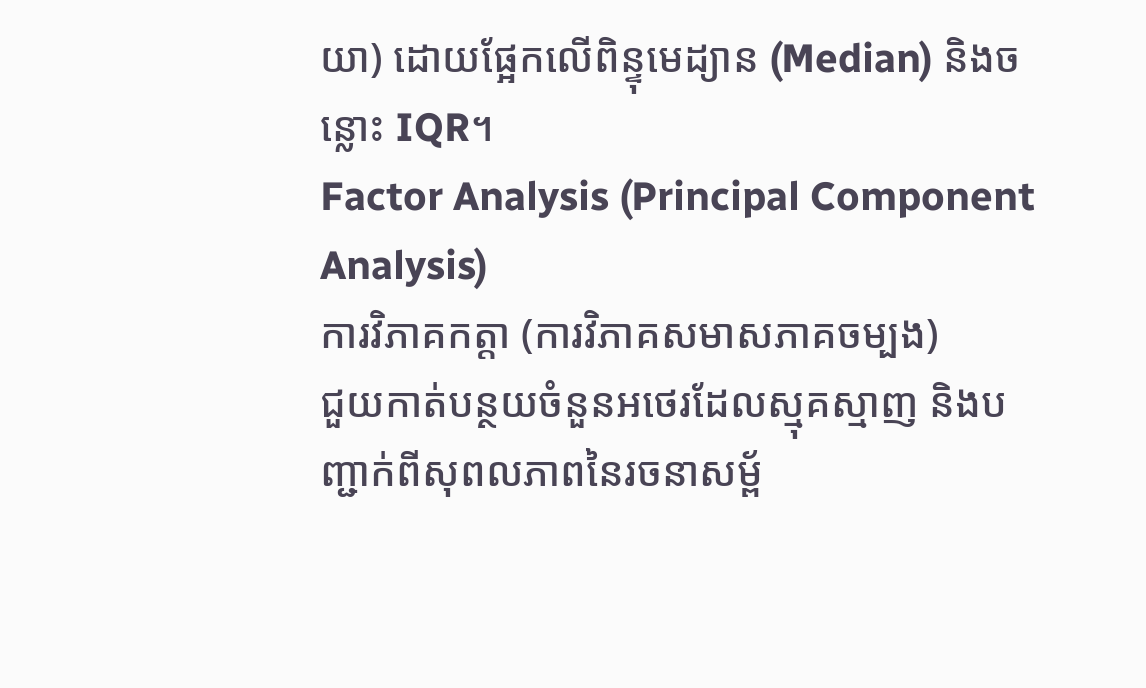យា) ដោយផ្អែកលើពិន្ទុមេដ្យាន (Median) និងចន្លោះ IQR។
Factor Analysis (Principal Component Analysis)
ការវិភាគកត្តា (ការវិភាគសមាសភាគចម្បង)
ជួយកាត់បន្ថយចំនួនអថេរដែលស្មុគស្មាញ និងបញ្ជាក់ពីសុពលភាពនៃរចនាសម្ព័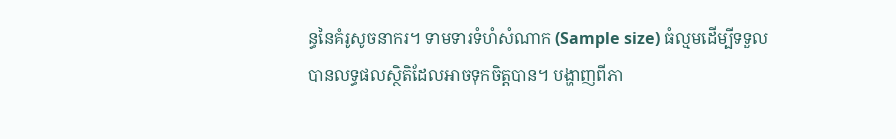ន្ធនៃគំរូសូចនាករ។ ទាមទារទំហំសំណាក (Sample size) ធំល្មមដើម្បីទទួលបានលទ្ធផលស្ថិតិដែលអាចទុកចិត្តបាន។ បង្ហាញពីភា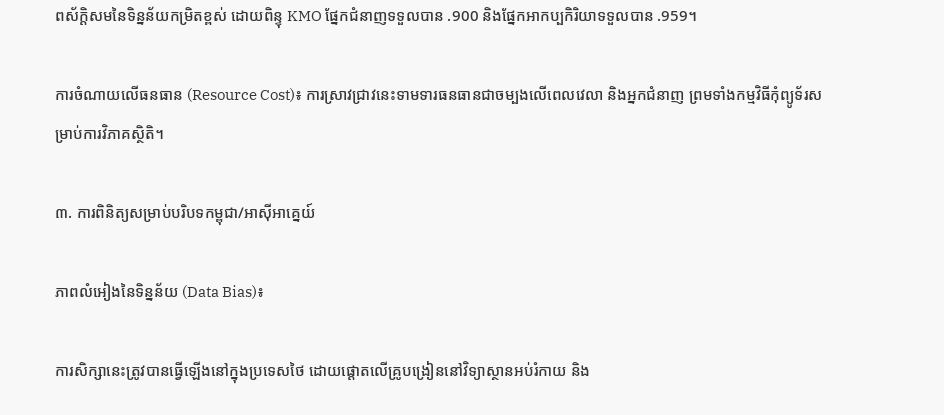ពស័ក្តិសមនៃទិន្នន័យកម្រិតខ្ពស់ ដោយពិន្ទុ KMO ផ្នែកជំនាញទទួលបាន .900 និងផ្នែកអាកប្បកិរិយាទទួលបាន .959។

ការចំណាយលើធនធាន (Resource Cost)៖ ការស្រាវជ្រាវនេះទាមទារធនធានជាចម្បងលើពេលវេលា និងអ្នកជំនាញ ព្រមទាំងកម្មវិធីកុំព្យូទ័រសម្រាប់ការវិភាគស្ថិតិ។

៣. ការពិនិត្យសម្រាប់បរិបទកម្ពុជា/អាស៊ីអាគ្នេយ៍

ភាពលំអៀងនៃទិន្នន័យ (Data Bias)៖

ការសិក្សានេះត្រូវបានធ្វើឡើងនៅក្នុងប្រទេសថៃ ដោយផ្តោតលើគ្រូបង្រៀននៅវិទ្យាស្ថានអប់រំកាយ និង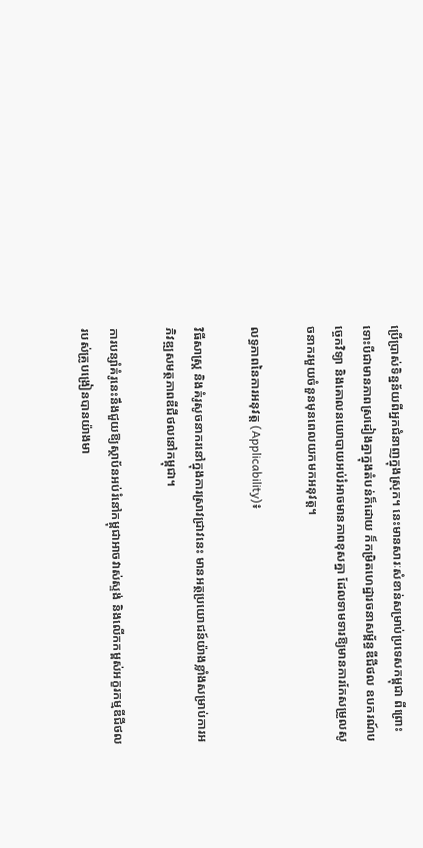ប្រើប្រាស់ទិន្នន័យពីអ្នកជំនាញក្នុងស្រុក។ នេះមានសារៈសំខាន់សម្រាប់ប្រទេសកម្ពុជា ពីព្រោះទោះបីជាមានភាពស្រដៀងគ្នាក្នុងតំបន់ក៏ដោយ ក៏កម្រិតហេដ្ឋារចនាសម្ព័ន្ធឌីជីថល ឧបករណ៍បច្ចេកវិទ្យា និងគោលនយោបាយអប់រំអាចមានភាពខុសគ្នា ដែលទាមទារឱ្យមានការកែសម្រួលសូចនាករមួយចំនួនមុនពេលយកមកអនុវត្ត។

លទ្ធភាពនៃការអនុវត្ត (Applicability)៖

វិធីសាស្ត្រ និងគំរូសូចនាករនៅក្នុងការស្រាវជ្រាវនេះ មានអត្ថប្រយោជន៍យ៉ាងខ្លាំងសម្រាប់ការអភិវឌ្ឍសមត្ថភាពឌីជីថលនៅកម្ពុជា។

ការបន្សាំគំរូនេះនឹងជួយឱ្យស្ថាប័នអប់រំនៅកម្ពុជាអាចវាស់ស្ទង់ និងលើកកម្ពស់អក្ខរកម្មឌីជីថលរបស់គ្រូបង្រៀនបានយ៉ាងមា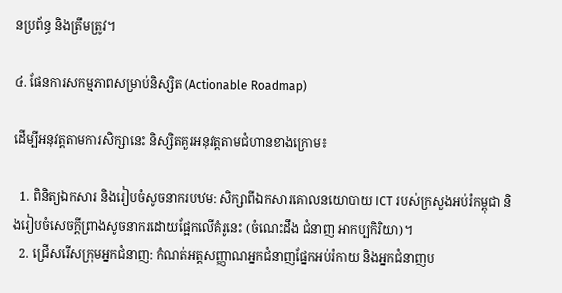នប្រព័ន្ធ និងត្រឹមត្រូវ។

៤. ផែនការសកម្មភាពសម្រាប់និស្សិត (Actionable Roadmap)

ដើម្បីអនុវត្តតាមការសិក្សានេះ និស្សិតគួរអនុវត្តតាមជំហានខាងក្រោម៖

  1. ពិនិត្យឯកសារ និងរៀបចំសូចនាករបឋម: សិក្សាពីឯកសារគោលនយោបាយ ICT របស់ក្រសួងអប់រំកម្ពុជា និងរៀបចំសេចក្តីព្រាងសូចនាករដោយផ្អែកលើគំរូនេះ (ចំណេះដឹង ជំនាញ អាកប្បកិរិយា)។
  2. ជ្រើសរើសក្រុមអ្នកជំនាញ: កំណត់អត្តសញ្ញាណអ្នកជំនាញផ្នែកអប់រំកាយ និងអ្នកជំនាញប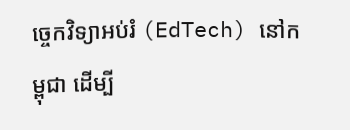ច្ចេកវិទ្យាអប់រំ (EdTech) នៅកម្ពុជា ដើម្បី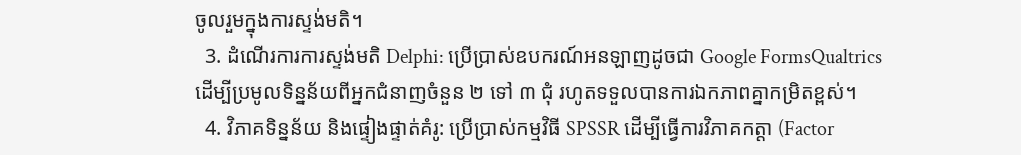ចូលរួមក្នុងការស្ទង់មតិ។
  3. ដំណើរការការស្ទង់មតិ Delphi: ប្រើប្រាស់ឧបករណ៍អនឡាញដូចជា Google FormsQualtrics ដើម្បីប្រមូលទិន្នន័យពីអ្នកជំនាញចំនួន ២ ទៅ ៣ ជុំ រហូតទទួលបានការឯកភាពគ្នាកម្រិតខ្ពស់។
  4. វិភាគទិន្នន័យ និងផ្ទៀងផ្ទាត់គំរូ: ប្រើប្រាស់កម្មវិធី SPSSR ដើម្បីធ្វើការវិភាគកត្តា (Factor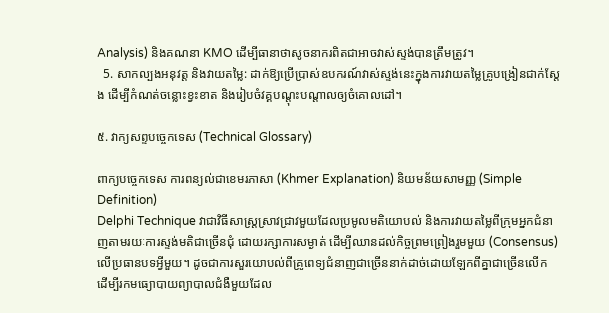Analysis) និងគណនា KMO ដើម្បីធានាថាសូចនាករពិតជាអាចវាស់ស្ទង់បានត្រឹមត្រូវ។
  5. សាកល្បងអនុវត្ត និងវាយតម្លៃ: ដាក់ឱ្យប្រើប្រាស់ឧបករណ៍វាស់ស្ទង់នេះក្នុងការវាយតម្លៃគ្រូបង្រៀនជាក់ស្តែង ដើម្បីកំណត់ចន្លោះខ្វះខាត និងរៀបចំវគ្គបណ្តុះបណ្តាលឲ្យចំគោលដៅ។

៥. វាក្យសព្ទបច្ចេកទេស (Technical Glossary)

ពាក្យបច្ចេកទេស ការពន្យល់ជាខេមរភាសា (Khmer Explanation) និយមន័យសាមញ្ញ (Simple Definition)
Delphi Technique វាជាវិធីសាស្ត្រស្រាវជ្រាវមួយដែលប្រមូលមតិយោបល់ និងការវាយតម្លៃពីក្រុមអ្នកជំនាញតាមរយៈការស្ទង់មតិជាច្រើនជុំ ដោយរក្សាការសម្ងាត់ ដើម្បីឈានដល់កិច្ចព្រមព្រៀងរួមមួយ (Consensus) លើប្រធានបទអ្វីមួយ។ ដូចជាការសួរយោបល់ពីគ្រូពេទ្យជំនាញជាច្រើននាក់ដាច់ដោយឡែកពីគ្នាជាច្រើនលើក ដើម្បីរកមធ្យោបាយព្យាបាលជំងឺមួយដែល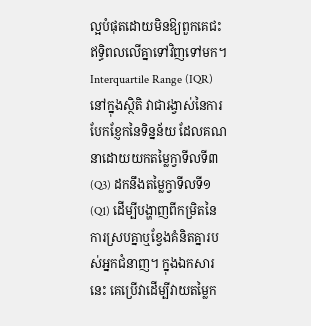ល្អបំផុតដោយមិនឱ្យពួកគេជះឥទ្ធិពលលើគ្នាទៅវិញទៅមក។
Interquartile Range (IQR) នៅក្នុងស្ថិតិ វាជារង្វាស់នៃការបែកខ្ញែកនៃទិន្នន័យ ដែលគណនាដោយយកតម្លៃក្វាទីលទី៣ (Q3) ដកនឹងតម្លៃក្វាទីលទី១ (Q1) ដើម្បីបង្ហាញពីកម្រិតនៃការស្របគ្នាឬខ្វែងគំនិតគ្នារបស់អ្នកជំនាញ។ ក្នុងឯកសារនេះ គេប្រើវាដើម្បីវាយតម្លៃក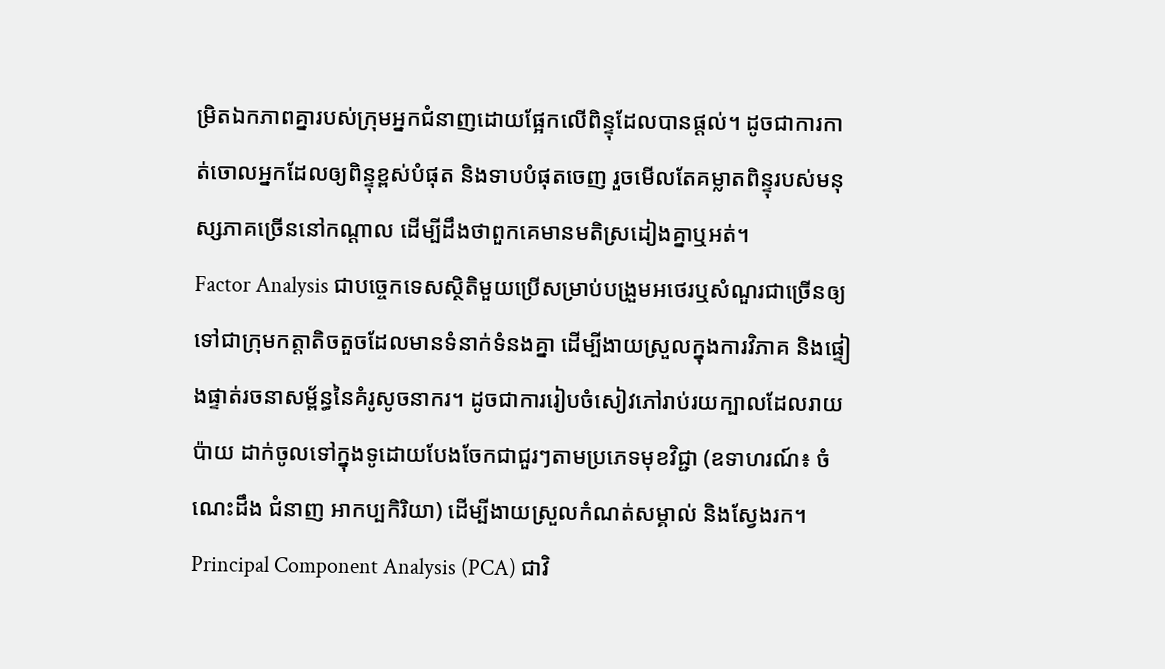ម្រិតឯកភាពគ្នារបស់ក្រុមអ្នកជំនាញដោយផ្អែកលើពិន្ទុដែលបានផ្តល់។ ដូចជាការកាត់ចោលអ្នកដែលឲ្យពិន្ទុខ្ពស់បំផុត និងទាបបំផុតចេញ រួចមើលតែគម្លាតពិន្ទុរបស់មនុស្សភាគច្រើននៅកណ្តាល ដើម្បីដឹងថាពួកគេមានមតិស្រដៀងគ្នាឬអត់។
Factor Analysis ជាបច្ចេកទេសស្ថិតិមួយប្រើសម្រាប់បង្រួមអថេរឬសំណួរជាច្រើនឲ្យទៅជាក្រុមកត្តាតិចតួចដែលមានទំនាក់ទំនងគ្នា ដើម្បីងាយស្រួលក្នុងការវិភាគ និងផ្ទៀងផ្ទាត់រចនាសម្ព័ន្ធនៃគំរូសូចនាករ។ ដូចជាការរៀបចំសៀវភៅរាប់រយក្បាលដែលរាយប៉ាយ ដាក់ចូលទៅក្នុងទូដោយបែងចែកជាជួរៗតាមប្រភេទមុខវិជ្ជា (ឧទាហរណ៍៖ ចំណេះដឹង ជំនាញ អាកប្បកិរិយា) ដើម្បីងាយស្រួលកំណត់សម្គាល់ និងស្វែងរក។
Principal Component Analysis (PCA) ជាវិ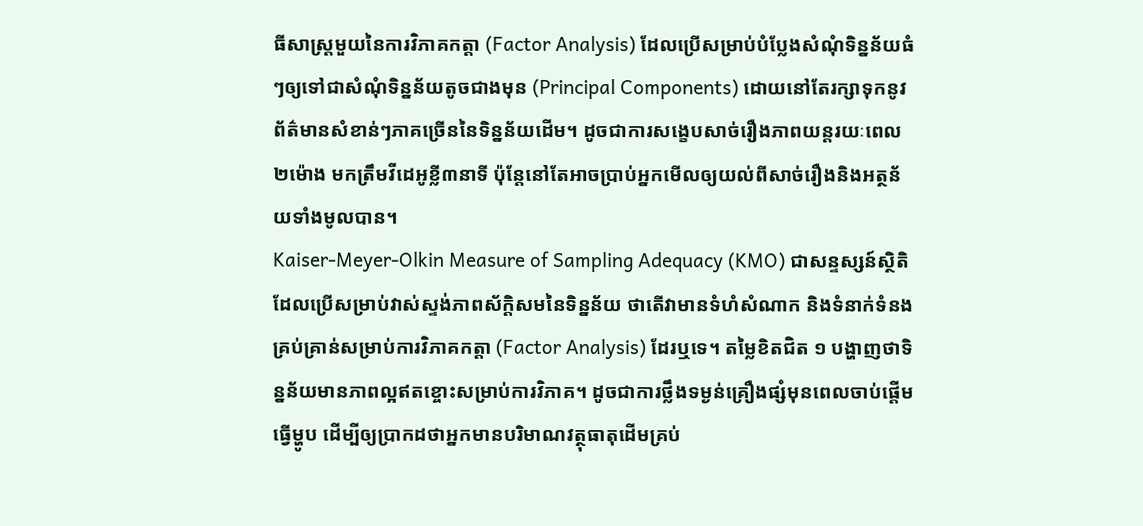ធីសាស្ត្រមួយនៃការវិភាគកត្តា (Factor Analysis) ដែលប្រើសម្រាប់បំប្លែងសំណុំទិន្នន័យធំៗឲ្យទៅជាសំណុំទិន្នន័យតូចជាងមុន (Principal Components) ដោយនៅតែរក្សាទុកនូវព័ត៌មានសំខាន់ៗភាគច្រើននៃទិន្នន័យដើម។ ដូចជាការសង្ខេបសាច់រឿងភាពយន្តរយៈពេល២ម៉ោង មកត្រឹមវីដេអូខ្លី៣នាទី ប៉ុន្តែនៅតែអាចប្រាប់អ្នកមើលឲ្យយល់ពីសាច់រឿងនិងអត្ថន័យទាំងមូលបាន។
Kaiser-Meyer-Olkin Measure of Sampling Adequacy (KMO) ជាសន្ទស្សន៍ស្ថិតិដែលប្រើសម្រាប់វាស់ស្ទង់ភាពស័ក្តិសមនៃទិន្នន័យ ថាតើវាមានទំហំសំណាក និងទំនាក់ទំនងគ្រប់គ្រាន់សម្រាប់ការវិភាគកត្តា (Factor Analysis) ដែរឬទេ។ តម្លៃខិតជិត ១ បង្ហាញថាទិន្នន័យមានភាពល្អឥតខ្ចោះសម្រាប់ការវិភាគ។ ដូចជាការថ្លឹងទម្ងន់គ្រឿងផ្សំមុនពេលចាប់ផ្តើមធ្វើម្ហូប ដើម្បីឲ្យប្រាកដថាអ្នកមានបរិមាណវត្ថុធាតុដើមគ្រប់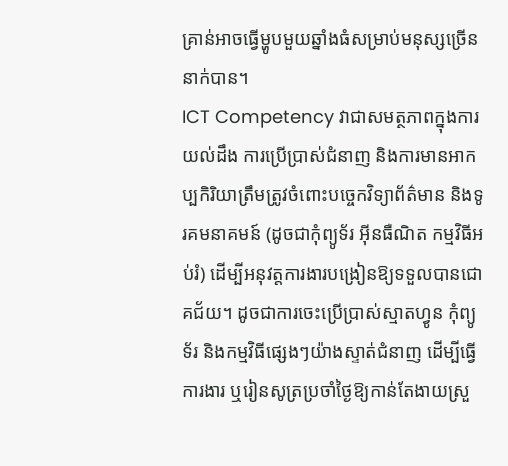គ្រាន់អាចធ្វើម្ហូបមួយឆ្នាំងធំសម្រាប់មនុស្សច្រើននាក់បាន។
ICT Competency វាជាសមត្ថភាពក្នុងការយល់ដឹង ការប្រើប្រាស់ជំនាញ និងការមានអាកប្បកិរិយាត្រឹមត្រូវចំពោះបច្ចេកវិទ្យាព័ត៌មាន និងទូរគមនាគមន៍ (ដូចជាកុំព្យូទ័រ អ៊ីនធឺណិត កម្មវិធីអប់រំ) ដើម្បីអនុវត្តការងារបង្រៀនឱ្យទទួលបានជោគជ័យ។ ដូចជាការចេះប្រើប្រាស់ស្មាតហ្វូន កុំព្យូទ័រ និងកម្មវិធីផ្សេងៗយ៉ាងស្ទាត់ជំនាញ ដើម្បីធ្វើការងារ ឬរៀនសូត្រប្រចាំថ្ងៃឱ្យកាន់តែងាយស្រួ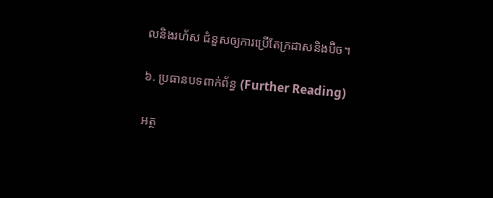លនិងរហ័ស ជំនួសឲ្យការប្រើតែក្រដាសនិងប៊ិច។

៦. ប្រធានបទពាក់ព័ន្ធ (Further Reading)

អត្ថ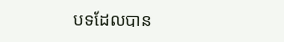បទដែលបាន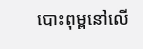បោះពុម្ពនៅលើ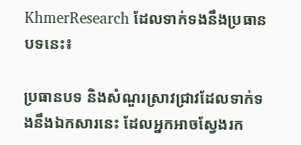KhmerResearch ដែលទាក់ទងនឹងប្រធានបទនេះ៖

ប្រធានបទ និងសំណួរស្រាវជ្រាវដែលទាក់ទងនឹងឯកសារនេះ ដែលអ្នកអាចស្វែងរក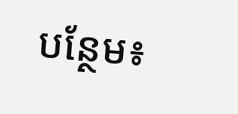បន្ថែម៖